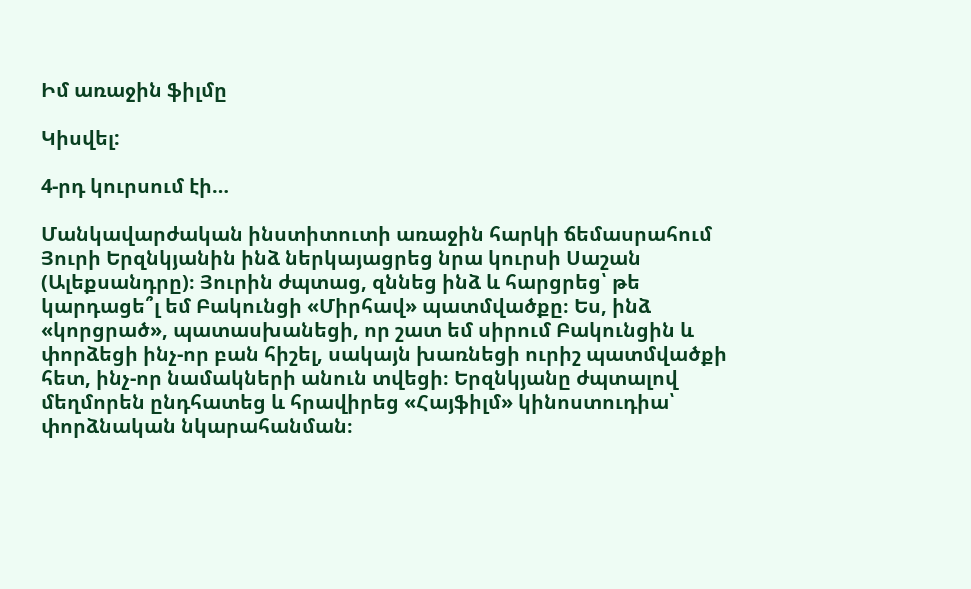Իմ առաջին ֆիլմը

Կիսվել:

4-րդ կուրսում էի…

Մանկավարժական ինստիտուտի առաջին հարկի ճեմասրահում Յուրի Երզնկյանին ինձ ներկայացրեց նրա կուրսի Սաշան (Ալեքսանդրը)։ Յուրին ժպտաց, զննեց ինձ և հարցրեց՝ թե կարդացե՞լ եմ Բակունցի «Միրհավ» պատմվածքը։ Ես, ինձ «կորցրած», պատասխանեցի, որ շատ եմ սիրում Բակունցին և փորձեցի ինչ-որ բան հիշել, սակայն խառնեցի ուրիշ պատմվածքի հետ, ինչ-որ նամակների անուն տվեցի։ Երզնկյանը ժպտալով մեղմորեն ընդհատեց և հրավիրեց «Հայֆիլմ» կինոստուդիա՝ փորձնական նկարահանման։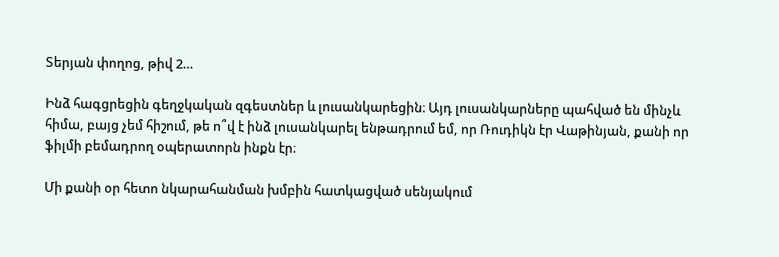Տերյան փողոց, թիվ 2…

Ինձ հագցրեցին գեղջկական զգեստներ և լուսանկարեցին։ Այդ լուսանկարները պահված են մինչև հիմա, բայց չեմ հիշում, թե ո՞վ է ինձ լուսանկարել ենթադրում եմ, որ Ռուդիկն էր Վաթինյան, քանի որ ֆիլմի բեմադրող օպերատորն ինքն էր։

Մի քանի օր հետո նկարահանման խմբին հատկացված սենյակում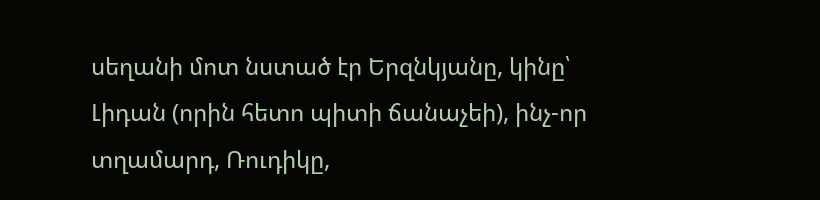սեղանի մոտ նստած էր Երզնկյանը, կինը՝ Լիդան (որին հետո պիտի ճանաչեի), ինչ-որ տղամարդ, Ռուդիկը,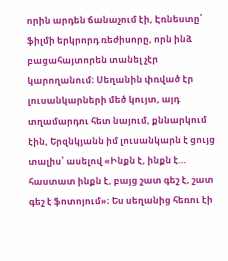որին արդեն ճանաչում էի, Էռնեստը՝ ֆիլմի երկրորդ ռեժիսորը, որն ինձ բացահայտորեն տանել չէր կարողանում։ Սեղանին փռված էր լուսանկարների մեծ կույտ, այդ տղամարդու հետ նայում, քննարկում էին, Երզնկյանն իմ լուսանկարն է ցույց տալիս՝ ասելով «Ինքն է, ինքն է… հաստատ ինքն է, բայց շատ գեշ է, շատ գեշ է ֆոտոյում»։ Ես սեղանից հեռու էի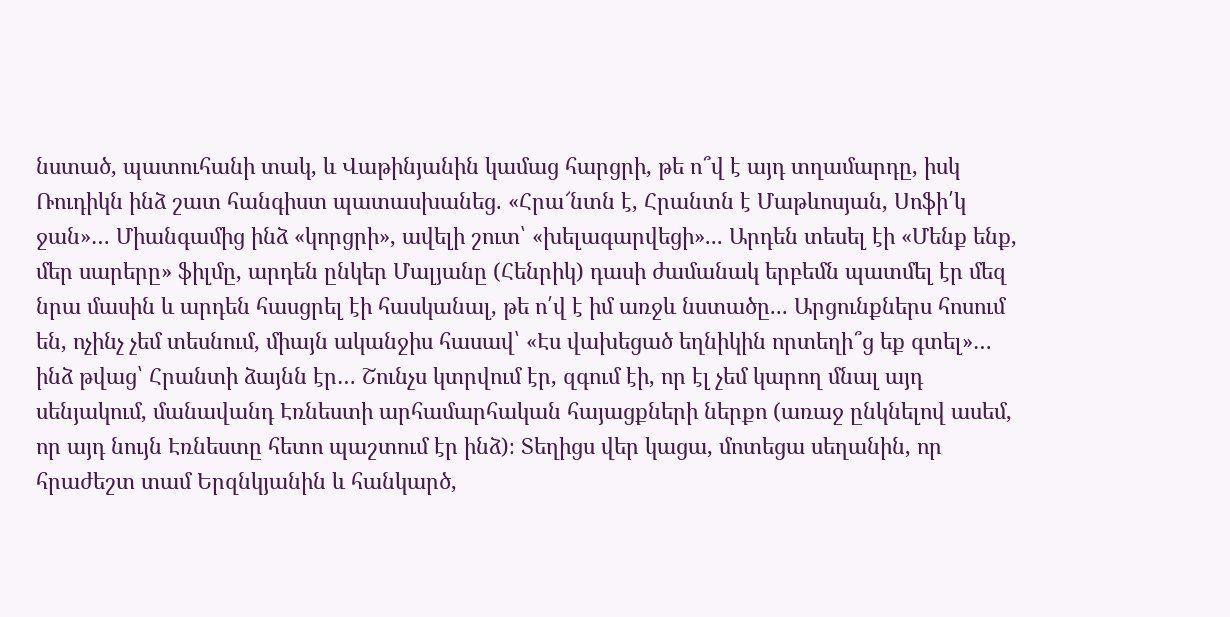նստած, պատուհանի տակ, և Վաթինյանին կամաց հարցրի, թե ո՞վ է այդ տղամարդը, իսկ Ռուդիկն ինձ շատ հանգիստ պատասխանեց. «Հրա՜նտն է, Հրանտն է Մաթևոսյան, Սոֆի՛կ ջան»… Միանգամից ինձ «կորցրի», ավելի շուտ՝ «խելագարվեցի»... Արդեն տեսել էի «Մենք ենք, մեր սարերը» ֆիլմը, արդեն ընկեր Մալյանը (Հենրիկ) դասի ժամանակ երբեմն պատմել էր մեզ նրա մասին և արդեն հասցրել էի հասկանալ, թե ո՛վ է իմ առջև նստածը... Արցունքներս հոսում են, ոչինչ չեմ տեսնում, միայն ականջիս հասավ՝ «Էս վախեցած եղնիկին որտեղի՞ց եք գտել»… ինձ թվաց՝ Հրանտի ձայնն էր… Շունչս կտրվում էր, զգում էի, որ էլ չեմ կարող մնալ այդ սենյակում, մանավանդ Էռնեստի արհամարհական հայացքների ներքո (առաջ ընկնելով ասեմ, որ այդ նույն Էռնեստը հետո պաշտում էր ինձ)։ Տեղիցս վեր կացա, մոտեցա սեղանին, որ հրաժեշտ տամ Երզնկյանին և հանկարծ,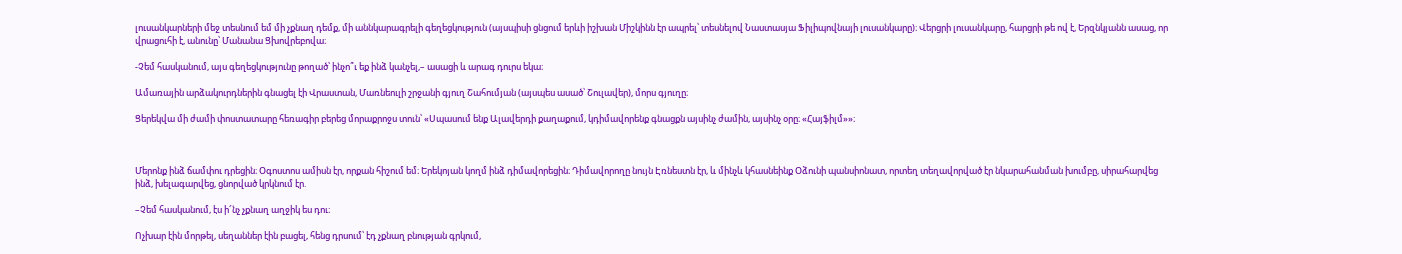լուսանկարների մեջ տեսնում եմ մի չքնաղ դեմք, մի աննկարագրելի գեղեցկություն (այսպիսի ցնցում երևի իշխան Միշկինն էր ապրել՝ տեսնելով Նաստասյա Ֆիլիպովնայի լուսանկարը)։ Վերցրի լուսանկարը, հարցրի թե ով է, Երզնկյանն ասաց, որ վրացուհի է, անունը՝ Մանանա Ցխովրեբովա։

-Չեմ հասկանում, այս գեղեցկությունը թողած՝ ինչո՞ւ եք ինձ կանչել,– ասացի և արագ դուրս եկա։

Ամառային արձակուրդներին գնացել էի Վրաստան, Մառնեուլի շրջանի գյուղ Շահումյան (այսպես ասած՝ Շուլավեր), մորս գյուղը։

Ցերեկվա մի ժամի փոստատարը հեռագիր բերեց մորաքրոջս տուն՝ «Սպասում ենք Ալավերդի քաղաքում, կդիմավորենք գնացքն այսինչ ժամին, այսինչ օրը։ «Հայֆիլմ»»։



Մերոնք ինձ ճամփու դրեցին։ Օգոստոս ամիսն էր, որքան հիշում եմ։ Երեկոյան կողմ ինձ դիմավորեցին։ Դիմավորողը նույն Էռնեստն էր, և մինչև կհասնեինք Օձունի պանսիոնատ, որտեղ տեղավորված էր նկարահանման խումբը, սիրահարվեց ինձ, խելագարվեց, ցնորված կրկնում էր.

–Չեմ հասկանում, էս ի՜նչ չքնաղ աղջիկ ես դու։

Ոչխար էին մորթել, սեղաններ էին բացել, հենց դրսում՝ էդ չքնաղ բնության գրկում,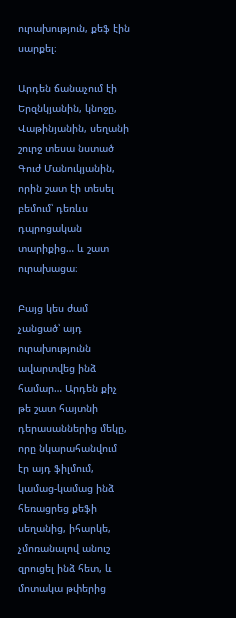ուրախություն, քեֆ էին սարքել։

Արդեն ճանաչում էի Երզնկյանին, կնոջը, Վաթինյանին, սեղանի շուրջ տեսա նստած Գուժ Մանուկյանին, որին շատ էի տեսել բեմում՝ դեռևս դպրոցական տարիքից… և շատ ուրախացա։

Բայց կես ժամ չանցած՝ այդ ուրախությունն ավարտվեց ինձ համար… Արդեն քիչ թե շատ հայտնի դերասաններից մեկը, որը նկարահանվում էր այդ ֆիլմում, կամաց-կամաց ինձ հեռացրեց քեֆի սեղանից, իհարկե, չմոռանալով անուշ զրուցել ինձ հետ, և մոտակա թփերից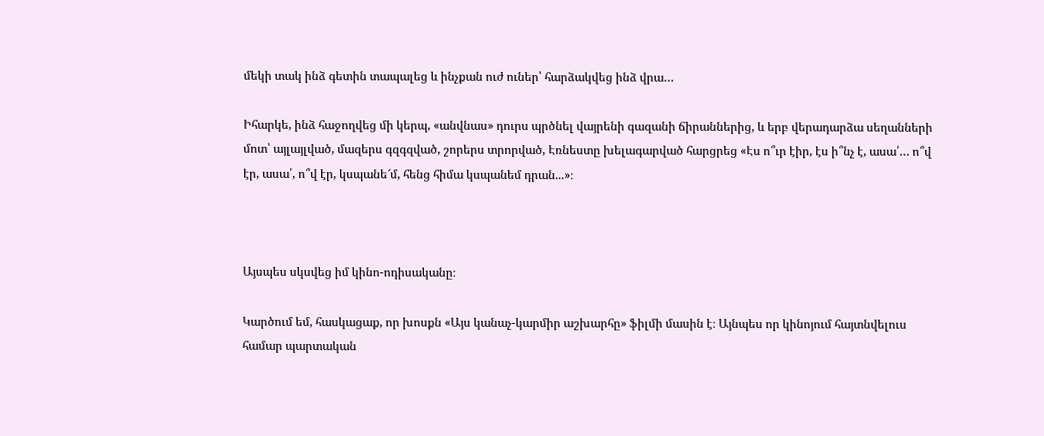մեկի տակ ինձ գետին տապալեց և ինչքան ուժ ուներ՝ հարձակվեց ինձ վրա…

Իհարկե, ինձ հաջողվեց մի կերպ, «անվնաս» դուրս պրծնել վայրենի գազանի ճիրաններից, և երբ վերադարձա սեղանների մոտ՝ այլայլված, մազերս գզգզված, շորերս տրորված, Էռնեստը խելագարված հարցրեց «Էս ո՞ւր էիր, էս ի՞նչ է, ասա՛… ո՞վ էր, ասա՛, ո՞վ էր, կսպանե՜մ, հենց հիմա կսպանեմ դրան...»։



Այսպես սկսվեց իմ կինո-ոդիսականը։

Կարծում եմ, հասկացաք, որ խոսքն «Այս կանաչ-կարմիր աշխարհը» ֆիլմի մասին է։ Այնպես որ կինոյում հայտնվելուս համար պարտական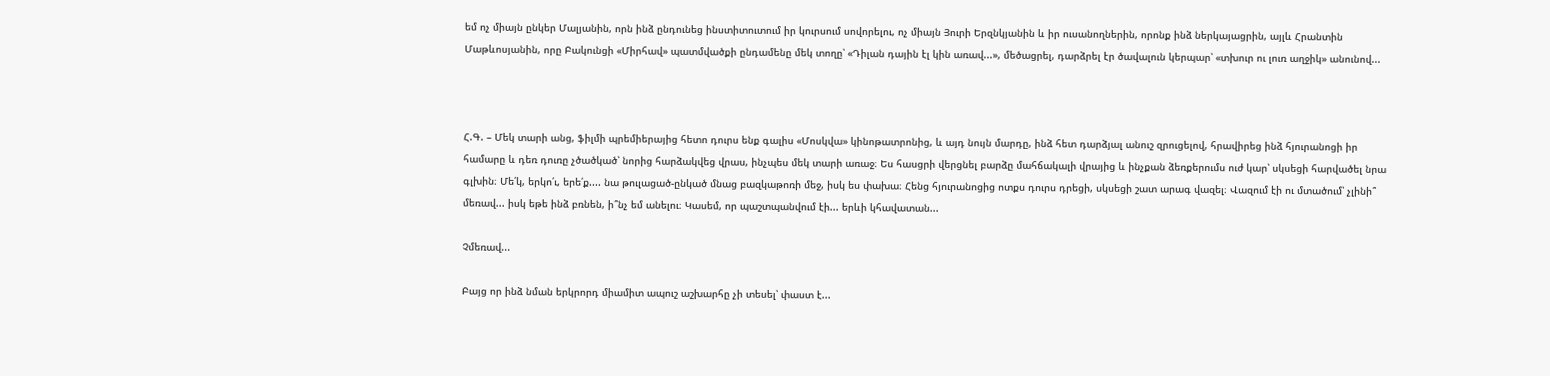եմ ոչ միայն ընկեր Մալյանին, որն ինձ ընդունեց ինստիտուտում իր կուրսում սովորելու, ոչ միայն Յուրի Երզնկյանին և իր ուսանողներին, որոնք ինձ ներկայացրին, այլև Հրանտին Մաթևոսյանին, որը Բակունցի «Միրհավ» պատմվածքի ընդամենը մեկ տողը՝ «Դիլան դային էլ կին առավ...», մեծացրել, դարձրել էր ծավալուն կերպար՝ «տխուր ու լուռ աղջիկ» անունով...



Հ.Գ. – Մեկ տարի անց, ֆիլմի պրեմիերայից հետո դուրս ենք գալիս «Մոսկվա» կինոթատրոնից, և այդ նույն մարդը, ինձ հետ դարձյալ անուշ զրուցելով, հրավիրեց ինձ հյուրանոցի իր համարը և դեռ դուռը չծածկած՝ նորից հարձակվեց վրաս, ինչպես մեկ տարի առաջ։ Ես հասցրի վերցնել բարձը մահճակալի վրայից և ինչքան ձեռքերումս ուժ կար՝ սկսեցի հարվածել նրա գլխին։ Մե՛կ, երկո՛ւ, երե՛ք.... նա թուլացած-ընկած մնաց բազկաթոռի մեջ, իսկ ես փախա։ Հենց հյուրանոցից ոտքս դուրս դրեցի, սկսեցի շատ արագ վազել։ Վազում էի ու մտածում՝ չլինի՞ մեռավ... իսկ եթե ինձ բռնեն, ի՞նչ եմ անելու։ Կասեմ, որ պաշտպանվում էի... երևի կհավատան...

Չմեռավ...

Բայց որ ինձ նման երկրորդ միամիտ ապուշ աշխարհը չի տեսել՝ փաստ է...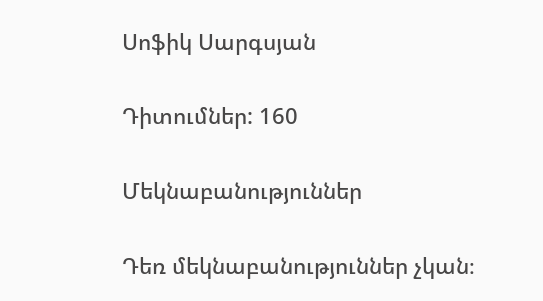Սոֆիկ Սարգսյան

Դիտումներ: 160

Մեկնաբանություններ

Դեռ մեկնաբանություններ չկան։